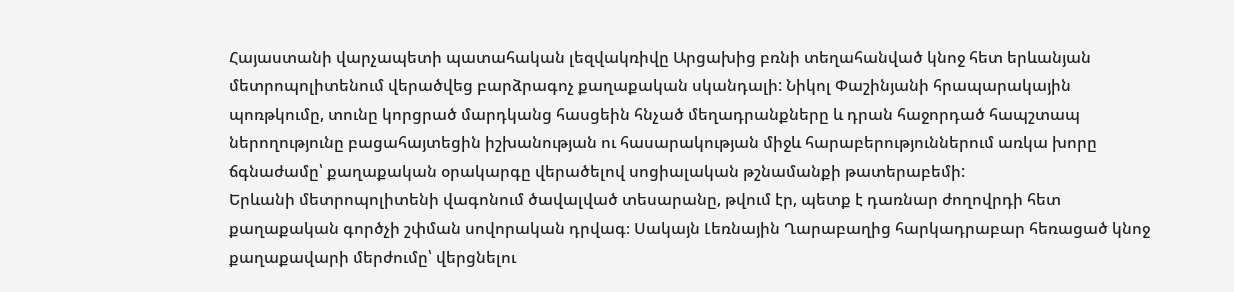Հայաստանի վարչապետի պատահական լեզվակռիվը Արցախից բռնի տեղահանված կնոջ հետ երևանյան մետրոպոլիտենում վերածվեց բարձրագոչ քաղաքական սկանդալի: Նիկոլ Փաշինյանի հրապարակային պոռթկումը, տունը կորցրած մարդկանց հասցեին հնչած մեղադրանքները և դրան հաջորդած հապշտապ ներողությունը բացահայտեցին իշխանության ու հասարակության միջև հարաբերություններում առկա խորը ճգնաժամը՝ քաղաքական օրակարգը վերածելով սոցիալական թշնամանքի թատերաբեմի:
Երևանի մետրոպոլիտենի վագոնում ծավալված տեսարանը, թվում էր, պետք է դառնար ժողովրդի հետ քաղաքական գործչի շփման սովորական դրվագ։ Սակայն Լեռնային Ղարաբաղից հարկադրաբար հեռացած կնոջ քաղաքավարի մերժումը՝ վերցնելու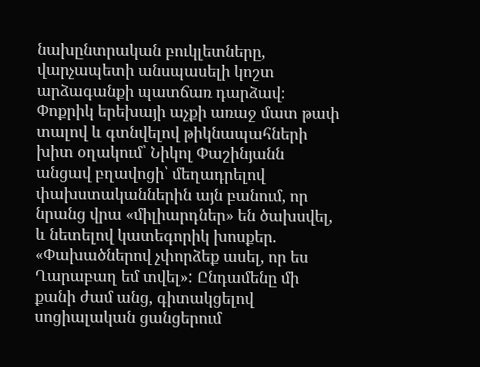նախընտրական բուկլետները, վարչապետի անսպասելի կոշտ արձագանքի պատճառ դարձավ։ Փոքրիկ երեխայի աչքի առաջ մատ թափ տալով և գտնվելով թիկնապահների խիտ օղակում՝ Նիկոլ Փաշինյանն անցավ բղավոցի՝ մեղադրելով փախստականներին այն բանում, որ նրանց վրա «միլիարդներ» են ծախսվել, և նետելով կատեգորիկ խոսքեր. «Փախածներով չփորձեք ասել, որ ես Ղարաբաղ եմ տվել»: Ընդամենը մի քանի ժամ անց, գիտակցելով սոցիալական ցանցերում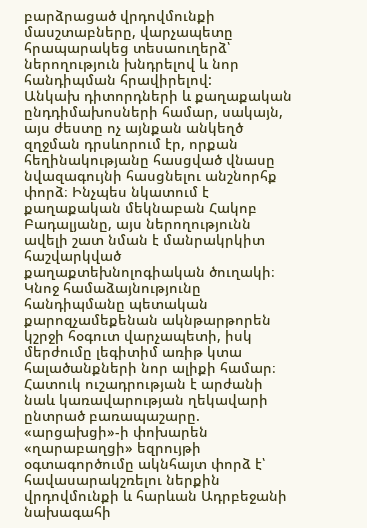բարձրացած վրդովմունքի մասշտաբները, վարչապետը հրապարակեց տեսաուղերձ՝ ներողություն խնդրելով և նոր հանդիպման հրավիրելով:
Անկախ դիտորդների և քաղաքական ընդդիմախոսների համար, սակայն, այս ժեստը ոչ այնքան անկեղծ զղջման դրսևորում էր, որքան հեղինակությանը հասցված վնասը նվազագույնի հասցնելու անշնորհք փորձ։ Ինչպես նկատում է քաղաքական մեկնաբան Հակոբ Բադալյանը, այս ներողությունն ավելի շատ նման է մանրակրկիտ հաշվարկված քաղաքտեխնոլոգիական ծուղակի։ Կնոջ համաձայնությունը հանդիպմանը պետական քարոզչամեքենան ակնթարթորեն կշրջի հօգուտ վարչապետի, իսկ մերժումը լեգիտիմ առիթ կտա հալածանքների նոր ալիքի համար։ Հատուկ ուշադրության է արժանի նաև կառավարության ղեկավարի ընտրած բառապաշարը. «արցախցի»-ի փոխարեն «ղարաբաղցի» եզրույթի օգտագործումը ակնհայտ փորձ է՝ հավասարակշռելու ներքին վրդովմունքի և հարևան Ադրբեջանի նախագահի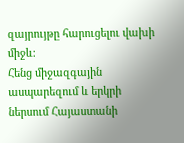զայրույթը հարուցելու վախի միջև։
Հենց միջազգային ասպարեզում և երկրի ներսում Հայաստանի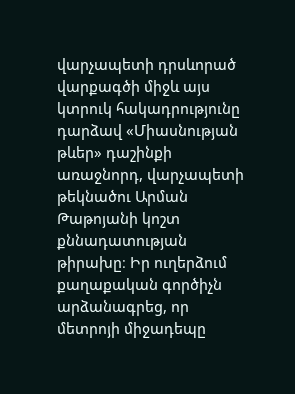վարչապետի դրսևորած վարքագծի միջև այս կտրուկ հակադրությունը դարձավ «Միասնության թևեր» դաշինքի առաջնորդ, վարչապետի թեկնածու Արման Թաթոյանի կոշտ քննադատության թիրախը։ Իր ուղերձում քաղաքական գործիչն արձանագրեց, որ մետրոյի միջադեպը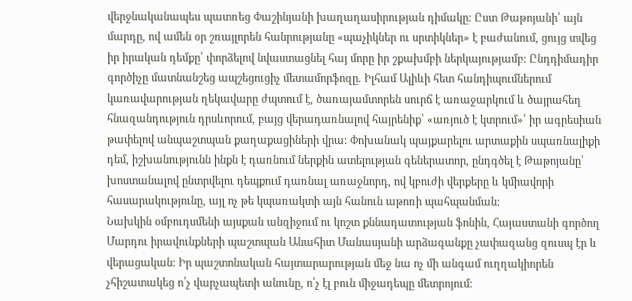վերջնականապես պատռեց Փաշինյանի խաղաղասիրության դիմակը։ Ըստ Թաթոյանի՝ այն մարդը, ով ամեն օր շռայլորեն հանրությանը «պաչիկներ ու սրտիկներ» է բաժանում, ցույց տվեց իր իրական դեմքը՝ փորձելով նվաստացնել հայ մորը իր շքախմբի ներկայությամբ: Ընդդիմադիր գործիչը մատնանշեց ապշեցուցիչ մետամորֆոզը. Իլհամ Ալիևի հետ հանդիպումներում կառավարության ղեկավարը ժպտում է, ծառայամտորեն սուրճ է առաջարկում և ծայրահեղ հնազանդություն դրսևորում, բայց վերադառնալով հայրենիք՝ «առյուծ է կտրում»՝ իր ագրեսիան թափելով անպաշտպան քաղաքացիների վրա: Փոխանակ պայքարելու արտաքին սպառնալիքի դեմ, իշխանությունն ինքն է դառնում ներքին ատելության գեներատոր, ընդգծել է Թաթոյանը՝ խոստանալով ընտրվելու դեպքում դառնալ առաջնորդ, ով կբուժի վերքերը և կմիավորի հասարակությունը, այլ ոչ թե կպառակտի այն հանուն աթոռի պահպանման:
Նախկին օմբուդսմենի այսքան անզիջում ու կոշտ քննադատության ֆոնին, Հայաստանի գործող Մարդու իրավունքների պաշտպան Անահիտ Մանասյանի արձագանքը չափազանց զուսպ էր և վերացական։ Իր պաշտոնական հայտարարության մեջ նա ոչ մի անգամ ուղղակիորեն չհիշատակեց ո՛չ վարչապետի անունը, ո՛չ էլ բուն միջադեպը մետրոյում։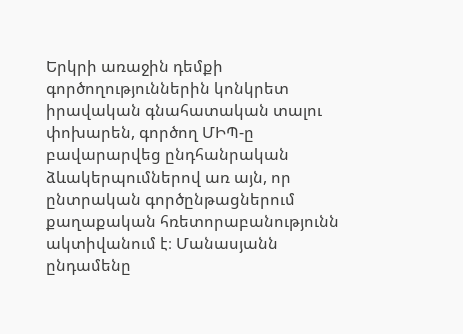Երկրի առաջին դեմքի գործողություններին կոնկրետ իրավական գնահատական տալու փոխարեն, գործող ՄԻՊ-ը բավարարվեց ընդհանրական ձևակերպումներով առ այն, որ ընտրական գործընթացներում քաղաքական հռետորաբանությունն ակտիվանում է։ Մանասյանն ընդամենը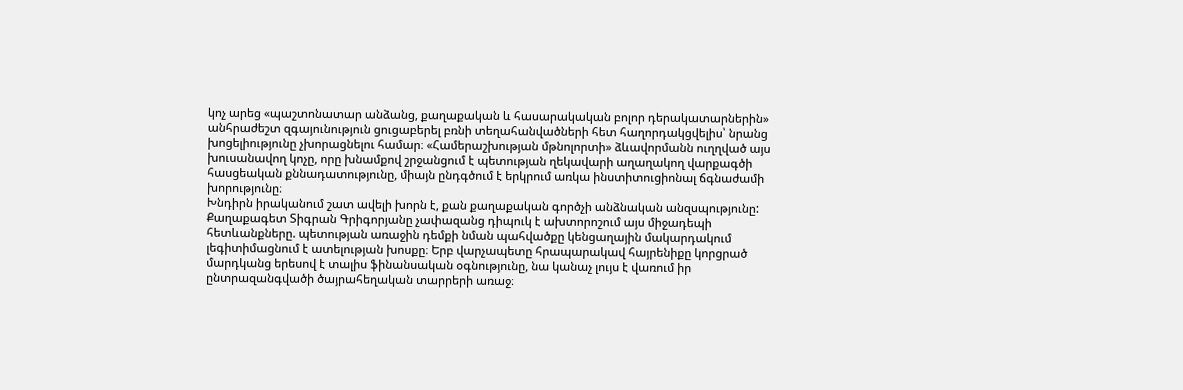կոչ արեց «պաշտոնատար անձանց, քաղաքական և հասարակական բոլոր դերակատարներին» անհրաժեշտ զգայունություն ցուցաբերել բռնի տեղահանվածների հետ հաղորդակցվելիս՝ նրանց խոցելիությունը չխորացնելու համար։ «Համերաշխության մթնոլորտի» ձևավորմանն ուղղված այս խուսանավող կոչը, որը խնամքով շրջանցում է պետության ղեկավարի աղաղակող վարքագծի հասցեական քննադատությունը, միայն ընդգծում է երկրում առկա ինստիտուցիոնալ ճգնաժամի խորությունը։
Խնդիրն իրականում շատ ավելի խորն է, քան քաղաքական գործչի անձնական անզսպությունը: Քաղաքագետ Տիգրան Գրիգորյանը չափազանց դիպուկ է ախտորոշում այս միջադեպի հետևանքները. պետության առաջին դեմքի նման պահվածքը կենցաղային մակարդակում լեգիտիմացնում է ատելության խոսքը։ Երբ վարչապետը հրապարակավ հայրենիքը կորցրած մարդկանց երեսով է տալիս ֆինանսական օգնությունը, նա կանաչ լույս է վառում իր ընտրազանգվածի ծայրահեղական տարրերի առաջ։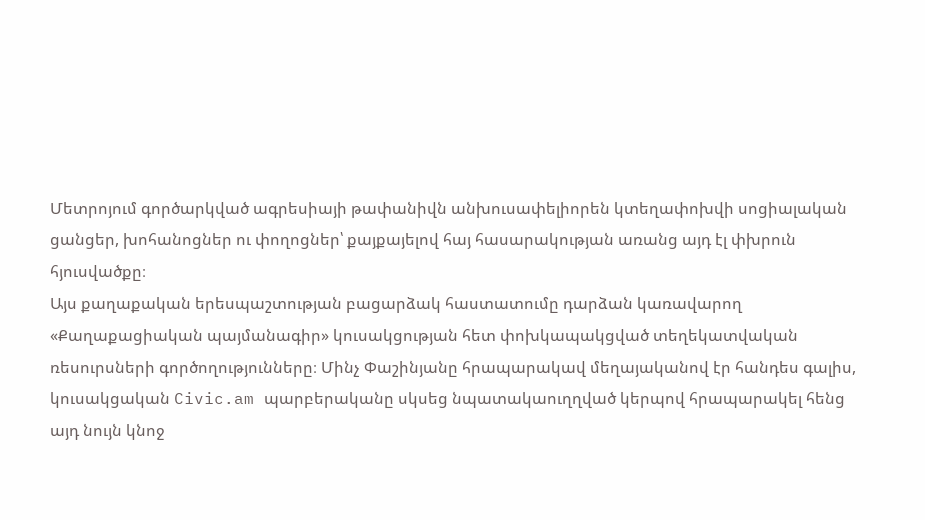Մետրոյում գործարկված ագրեսիայի թափանիվն անխուսափելիորեն կտեղափոխվի սոցիալական ցանցեր, խոհանոցներ ու փողոցներ՝ քայքայելով հայ հասարակության առանց այդ էլ փխրուն հյուսվածքը։
Այս քաղաքական երեսպաշտության բացարձակ հաստատումը դարձան կառավարող «Քաղաքացիական պայմանագիր» կուսակցության հետ փոխկապակցված տեղեկատվական ռեսուրսների գործողությունները։ Մինչ Փաշինյանը հրապարակավ մեղայականով էր հանդես գալիս, կուսակցական Civic.am պարբերականը սկսեց նպատակաուղղված կերպով հրապարակել հենց այդ նույն կնոջ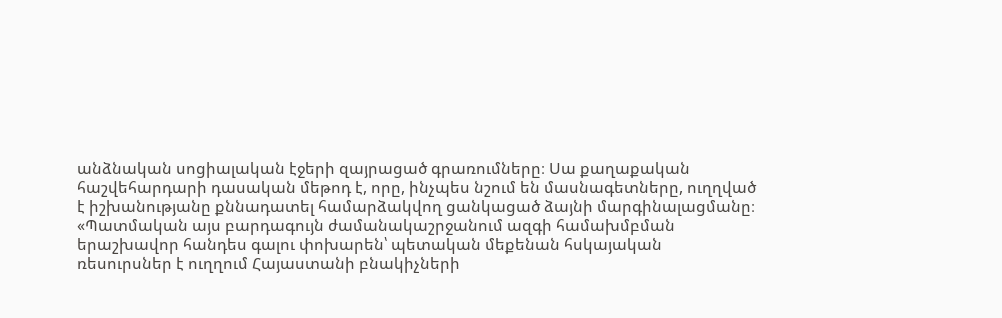անձնական սոցիալական էջերի զայրացած գրառումները։ Սա քաղաքական հաշվեհարդարի դասական մեթոդ է, որը, ինչպես նշում են մասնագետները, ուղղված է իշխանությանը քննադատել համարձակվող ցանկացած ձայնի մարգինալացմանը։
«Պատմական այս բարդագույն ժամանակաշրջանում ազգի համախմբման երաշխավոր հանդես գալու փոխարեն՝ պետական մեքենան հսկայական ռեսուրսներ է ուղղում Հայաստանի բնակիչների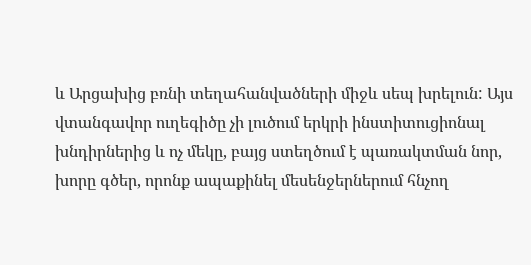և Արցախից բռնի տեղահանվածների միջև սեպ խրելուն: Այս վտանգավոր ուղեգիծը չի լուծում երկրի ինստիտուցիոնալ խնդիրներից և ոչ մեկը, բայց ստեղծում է պառակտման նոր, խորը գծեր, որոնք ապաքինել մեսենջերներում հնչող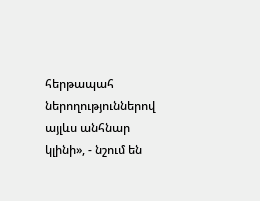հերթապահ ներողություններով այլևս անհնար կլինի», - նշում են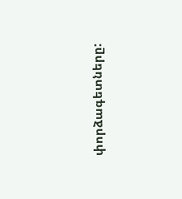փորձագետները: